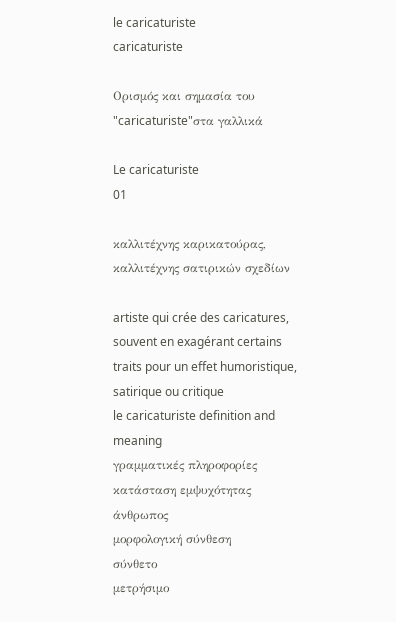le caricaturiste
caricaturiste

Ορισμός και σημασία του "caricaturiste"στα γαλλικά

Le caricaturiste
01

καλλιτέχνης καρικατούρας, καλλιτέχνης σατιρικών σχεδίων

artiste qui crée des caricatures, souvent en exagérant certains traits pour un effet humoristique, satirique ou critique
le caricaturiste definition and meaning
γραμματικές πληροφορίες
κατάσταση εμψυχότητας
άνθρωπος
μορφολογική σύνθεση
σύνθετο
μετρήσιμο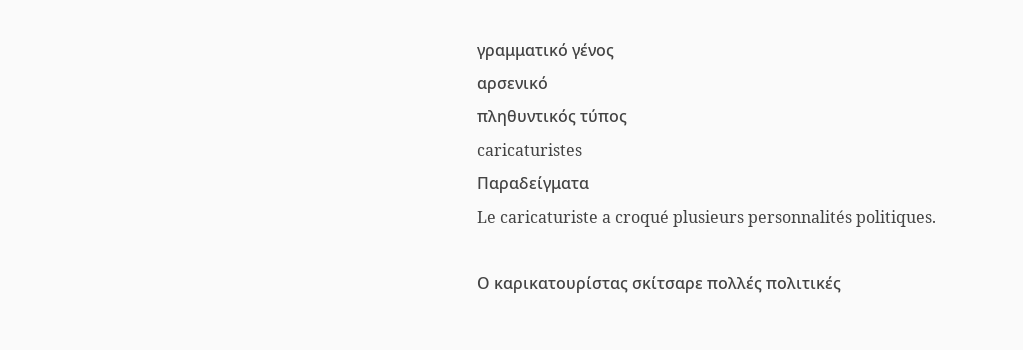γραμματικό γένος
αρσενικό
πληθυντικός τύπος
caricaturistes
Παραδείγματα
Le caricaturiste a croqué plusieurs personnalités politiques.

Ο καρικατουρίστας σκίτσαρε πολλές πολιτικές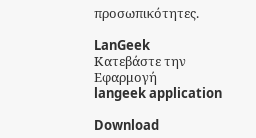προσωπικότητες.

LanGeek
Κατεβάστε την Εφαρμογή
langeek application

Download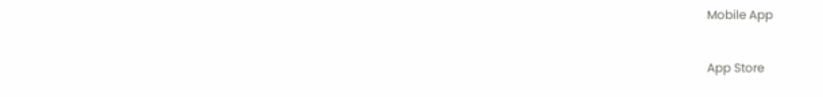Mobile App

App Store